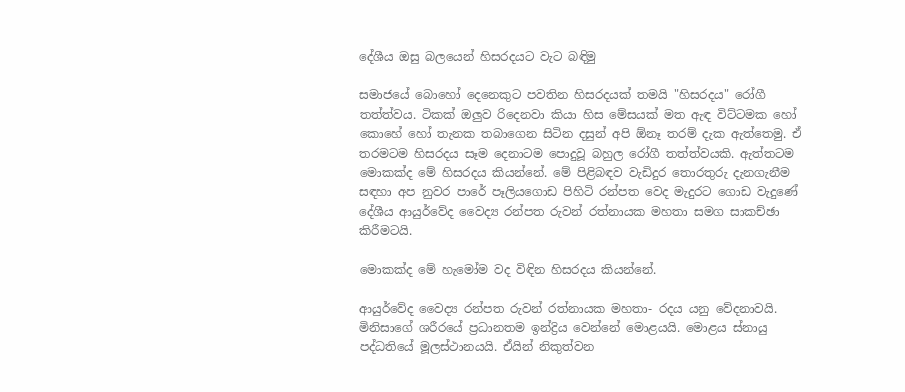දේශීය ඔසු බලයෙන් හිසරදයට වැට බඳිමු

සමාජයේ බොහෝ දෙනෙකුට පවතින හිසරදයක්‌ තමයි "හිසරදය" රෝගී තත්ත්වය. ටිකක්‌ ඔලුව රිදෙනවා කියා හිස මේසයක්‌ මත ඇඳ විට්‌ටමක හෝ කොහේ හෝ තැනක තබාගෙන සිටින දසුන් අපි ඕනෑ තරම් දැක ඇත්තෙමු. ඒ තරමටම හිසරදය සෑම දෙනාටම පොදුවූ බහුල රෝගී තත්ත්වයකි. ඇත්තටම මොකක්‌ද මේ හිසරදය කියන්නේ. මේ පිළිබඳව වැඩිදුර තොරතුරු දැනගැනීම සඳහා අප නුවර පාරේ පෑලියගොඩ පිහිටි රන්පත වෙද මැදුරට ගොඩ වැදුණේ දේශීය ආයුර්වේද වෛද්‍ය රන්පත රුවන් රත්නායක මහතා සමග සාකච්ඡා කිරීමටයි.

මොකක්‌ද මේ හැමෝම වද විඳින හිසරදය කියන්නේ.

ආයුර්වේද වෛද්‍ය රන්පත රුවන් රත්නායක මහතා- රදය යනු වේදනාවයි. මිනිසාගේ ශරීරයේ ප්‍රධානතම ඉන්ද්‍රිය වෙන්නේ මොළයයි. මොළය ස්‌නායු පද්ධතියේ මූලස්‌ථානයයි. ඒයින් නිකුත්වන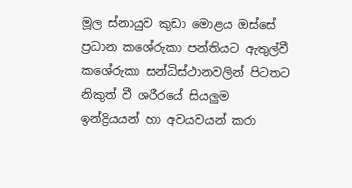මූල ස්‌නායුව කුඩා මොළය ඔස්‌සේ ප්‍රධාන කශේරුකා පන්තියට ඇතුල්වී කශේරුකා සන්ධිස්‌ථානවලින් පිටතට නිකුත් වී ශරීරයේ සියලුම ඉන්ද්‍රියයන් හා අවයවයන් කරා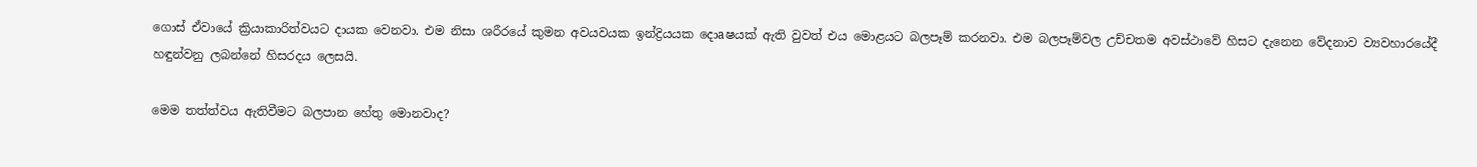ගොස්‌ ඒවායේ ක්‍රියාකාරිත්වයට දායක වෙනවා. එම නිසා ශරීරයේ කුමන අවයවයක ඉන්ද්‍රියයක දොaෂයක්‌ ඇති වුවත් එය මොළයට බලපෑම් කරනවා. එම බලපෑම්වල උච්චතම අවස්‌ථාවේ හිසට දැනෙන වේදනාව ව්‍යවහාරයේදී හඳුන්වනු ලබන්නේ හිසරදය ලෙසයි.

මෙම තත්ත්වය ඇතිවීමට බලපාන හේතු මොනවාද?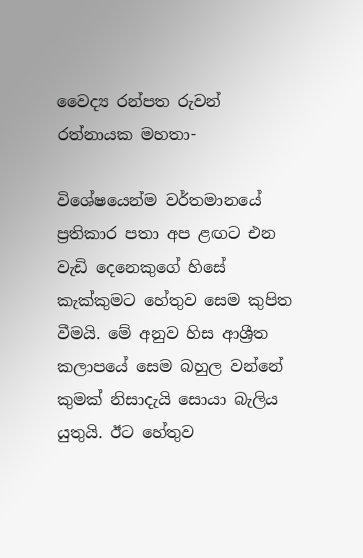වෛද්‍ය රන්පත රුවන් රත්නායක මහතා-

විශේෂයෙන්ම වර්තමානයේ ප්‍රතිකාර පතා අප ළඟට එන වැඩි දෙනෙකුගේ හිසේ කැක්‌කුමට හේතුව සෙම කුපිත වීමයි. මේ අනුව හිස ආශ්‍රීත කලාපයේ සෙම බහුල වන්නේ කුමක්‌ නිසාදැයි සොයා බැලිය යුතුයි. ඊට හේතුව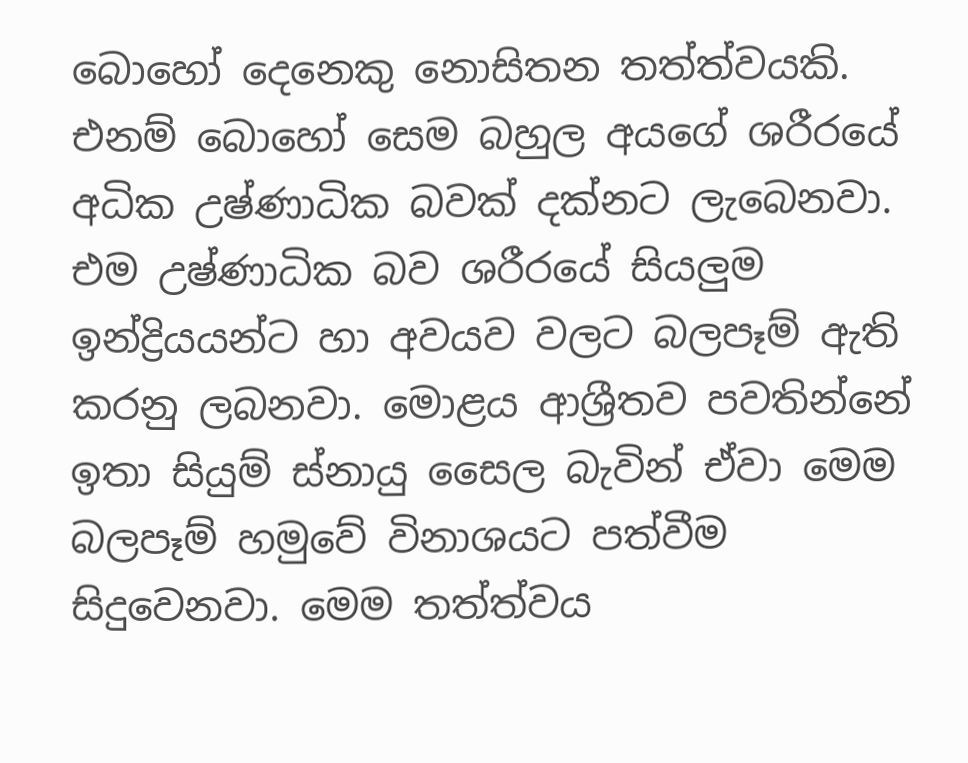බොහෝ දෙනෙකු නොසිතන තත්ත්වයකි. එනම් බොහෝ සෙම බහුල අයගේ ශරීරයේ අධික උෂ්ණාධික බවක්‌ දක්‌නට ලැබෙනවා. එම උෂ්ණාධික බව ශරීරයේ සියලුම ඉන්ද්‍රියයන්ට හා අවයව වලට බලපෑම් ඇති කරනු ලබනවා. මොළය ආශ්‍රීතව පවතින්නේ ඉතා සියුම් ස්‌නායු සෛල බැවින් ඒවා මෙම බලපෑම් හමුවේ විනාශයට පත්වීම සිදුවෙනවා. මෙම තත්ත්වය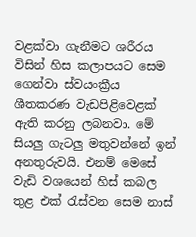වළක්‌වා ගැනීමට ශරීරය විසින් හිස කලාපයට සෙම ගෙන්වා ස්‌වයංක්‍රීය ශීතකරණ වැඩපිළිවෙළක්‌ ඇති කරනු ලබනවා. මේ සියලු ගැටලු මතුවන්නේ ඉන් අනතුරුවයි. එනම් මෙසේ වැඩි වශයෙන් හිස්‌ කබල තුළ එක්‌ රැස්‌වන සෙම නාස්‌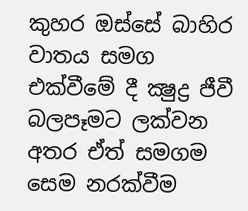කුහර ඔස්‌සේ බාහිර වාතය සමග එක්‌වීමේ දී ක්‍ෂුද්‍ර ජීවී බලපෑමට ලක්‌වන අතර ඒත් සමගම සෙම නරක්‌වීම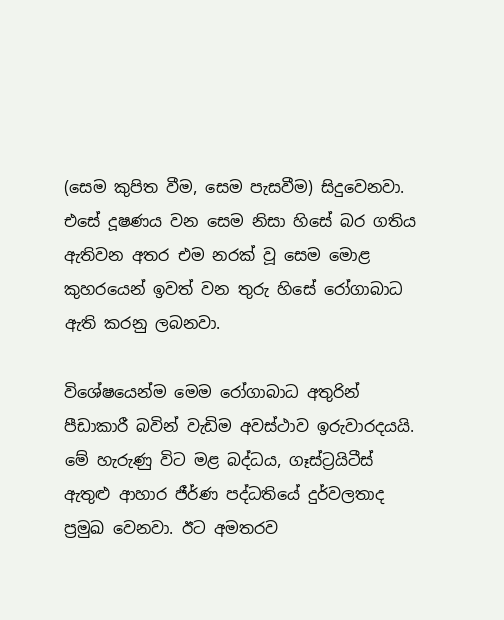(සෙම කුපිත වීම, සෙම පැසවීම) සිදුවෙනවා. එසේ දූෂණය වන සෙම නිසා හිසේ බර ගතිය ඇතිවන අතර එම නරක්‌ වූ සෙම මොළ කුහරයෙන් ඉවත් වන තුරු හිසේ රෝගාබාධ ඇති කරනු ලබනවා.

විශේෂයෙන්ම මෙම රෝගාබාධ අතුරින් පීඩාකාරී බවින් වැඩිම අවස්‌ථාව ඉරුවාරදයයි. මේ හැරුණු විට මළ බද්ධය, ගෑස්‌ට්‍රයිටීස්‌ ඇතුළු ආහාර ජීර්ණ පද්ධතියේ දුර්වලතාද ප්‍රමුඛ වෙනවා. ඊට අමතරව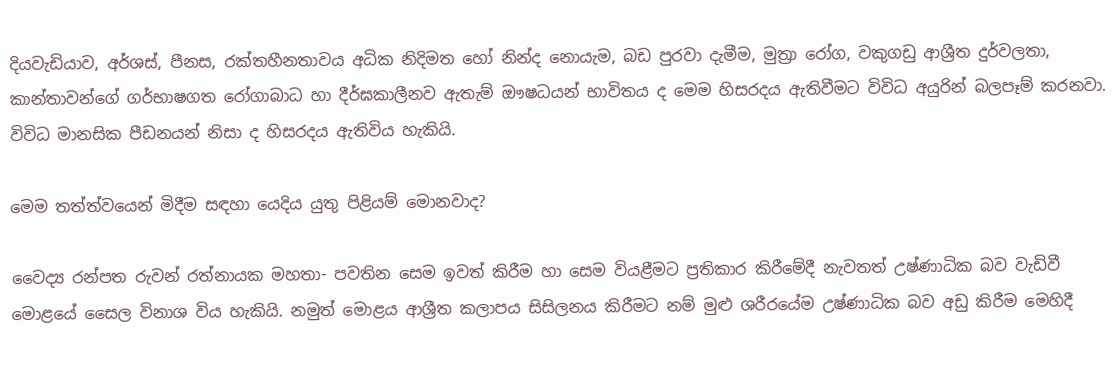දියවැඩියාව, අර්ශස්‌, පීනස, රක්‌තහීනතාවය අධික නිදිමත හෝ නින්ද නොයැම, බඩ පුරවා දැමීම, මුත්‍රා රෝග, වකුගඩු ආශ්‍රීත දුර්වලතා, කාන්තාවන්ගේ ගර්භාෂගත රෝගාබාධ හා දීර්ඝකාලීනව ඇතැම් ඖෂධයන් භාවිතය ද මෙම හිසරදය ඇතිවීමට විවිධ අයුරින් බලපෑම් කරනවා. විවිධ මානසික පීඩනයන් නිසා ද හිසරදය ඇතිවිය හැකියි.

මෙම තත්ත්වයෙන් මිදීම සඳහා යෙදිය යුතු පිළියම් මොනවාද?

වෛද්‍ය රන්පත රුවන් රත්නායක මහතා- පවතින සෙම ඉවත් කිරීම හා සෙම වියළීමට ප්‍රතිකාර කිරීමේදී නැවතත් උෂ්ණාධික බව වැඩිවී මොළයේ සෛල විනාශ විය හැකියි. නමුත් මොළය ආශ්‍රීත කලාපය සිසිලනය කිරීමට නම් මුළු ශරීරයේම උෂ්ණාධික බව අඩු කිරීම මෙහිදී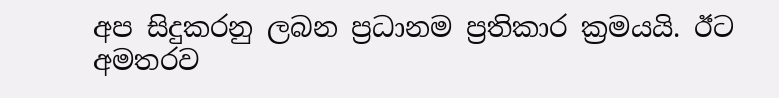අප සිදුකරනු ලබන ප්‍රධානම ප්‍රතිකාර ක්‍රමයයි. ඊට අමතරව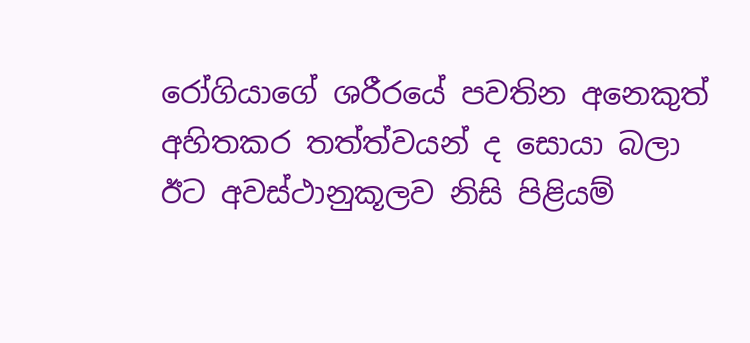රෝගියාගේ ශරීරයේ පවතින අනෙකුත් අහිතකර තත්ත්වයන් ද සොයා බලා ඊට අවස්‌ථානුකූලව නිසි පිළියම්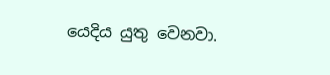යෙදිය යුතු වෙනවා.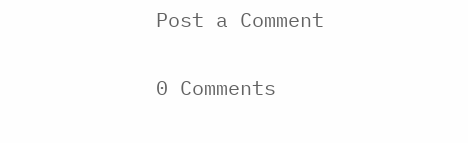Post a Comment

0 Comments